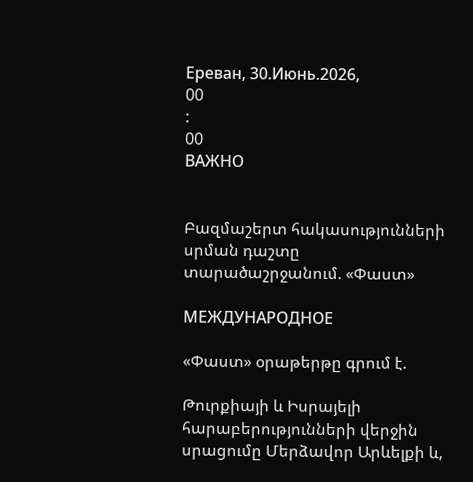Ереван, 30.Июнь.2026,
00
:
00
ВАЖНО


Բազմաշերտ հակասությունների սրման դաշտը տարածաշրջանում. «Փաստ»

МЕЖДУНАРОДНОЕ

«Փաստ» օրաթերթը գրում է.

Թուրքիայի և Իսրայելի հարաբերությունների վերջին սրացումը Մերձավոր Արևելքի և,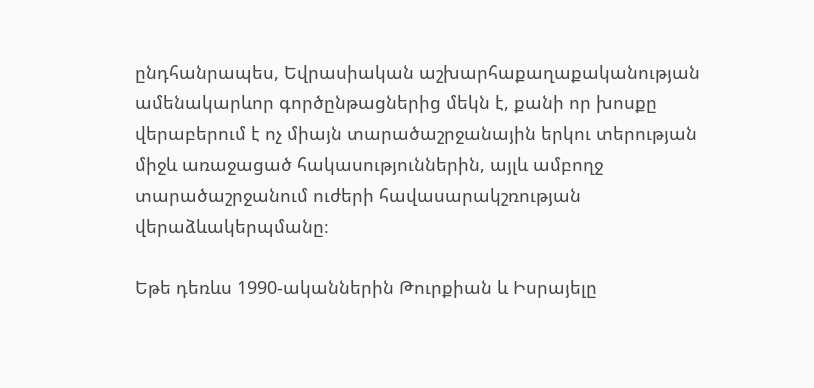ընդհանրապես, Եվրասիական աշխարհաքաղաքականության ամենակարևոր գործընթացներից մեկն է, քանի որ խոսքը վերաբերում է ոչ միայն տարածաշրջանային երկու տերության միջև առաջացած հակասություններին, այլև ամբողջ տարածաշրջանում ուժերի հավասարակշռության վերաձևակերպմանը։

Եթե դեռևս 1990-ականներին Թուրքիան և Իսրայելը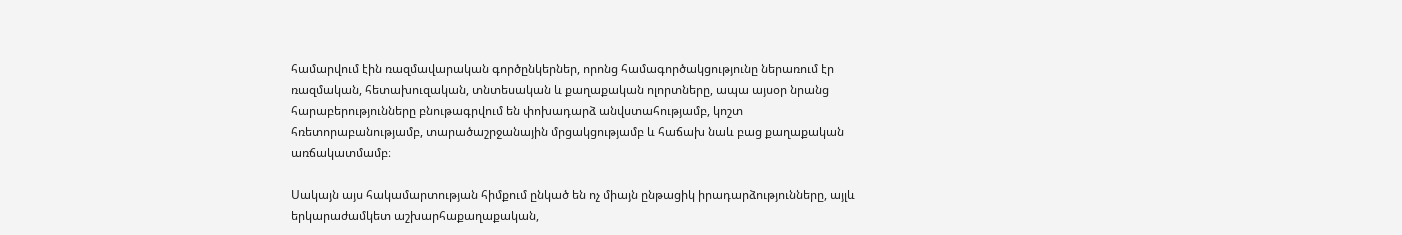համարվում էին ռազմավարական գործընկերներ, որոնց համագործակցությունը ներառում էր ռազմական, հետախուզական, տնտեսական և քաղաքական ոլորտները, ապա այսօր նրանց հարաբերությունները բնութագրվում են փոխադարձ անվստահությամբ, կոշտ հռետորաբանությամբ, տարածաշրջանային մրցակցությամբ և հաճախ նաև բաց քաղաքական առճակատմամբ։

Սակայն այս հակամարտության հիմքում ընկած են ոչ միայն ընթացիկ իրադարձությունները, այլև երկարաժամկետ աշխարհաքաղաքական,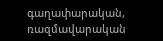գաղափարական, ռազմավարական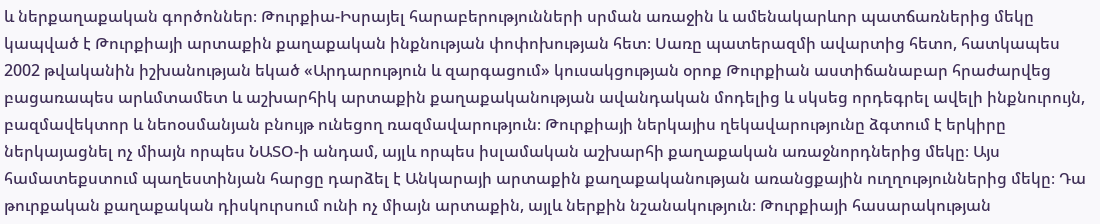և ներքաղաքական գործոններ։ Թուրքիա-Իսրայել հարաբերությունների սրման առաջին և ամենակարևոր պատճառներից մեկը կապված է Թուրքիայի արտաքին քաղաքական ինքնության փոփոխության հետ։ Սառը պատերազմի ավարտից հետո, հատկապես 2002 թվականին իշխանության եկած «Արդարություն և զարգացում» կուսակցության օրոք Թուրքիան աստիճանաբար հրաժարվեց բացառապես արևմտամետ և աշխարհիկ արտաքին քաղաքականության ավանդական մոդելից և սկսեց որդեգրել ավելի ինքնուրույն, բազմավեկտոր և նեոօսմանյան բնույթ ունեցող ռազմավարություն։ Թուրքիայի ներկայիս ղեկավարությունը ձգտում է երկիրը ներկայացնել ոչ միայն որպես ՆԱՏՕ-ի անդամ, այլև որպես իսլամական աշխարհի քաղաքական առաջնորդներից մեկը։ Այս համատեքստում պաղեստինյան հարցը դարձել է Անկարայի արտաքին քաղաքականության առանցքային ուղղություններից մեկը։ Դա թուրքական քաղաքական դիսկուրսում ունի ոչ միայն արտաքին, այլև ներքին նշանակություն։ Թուրքիայի հասարակության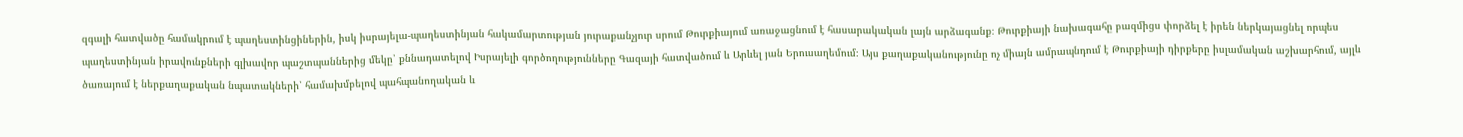զգալի հատվածը համակրում է պաղեստինցիներին, իսկ իսրայելա-պաղեստինյան հակամարտության յուրաքանչյուր սրում Թուրքիայում առաջացնում է հասարակական լայն արձագանք։ Թուրքիայի նախագահը բազմիցս փորձել է իրեն ներկայացնել որպես պաղեստինյան իրավունքների գլխավոր պաշտպաններից մեկը՝ քննադատելով Իսրայելի գործողությունները Գազայի հատվածում և Արևել յան Երուսաղեմում։ Այս քաղաքականությունը ոչ միայն ամրապնդում է Թուրքիայի դիրքերը իսլամական աշխարհում, այլև ծառայում է ներքաղաքական նպատակների՝ համախմբելով պահպանողական և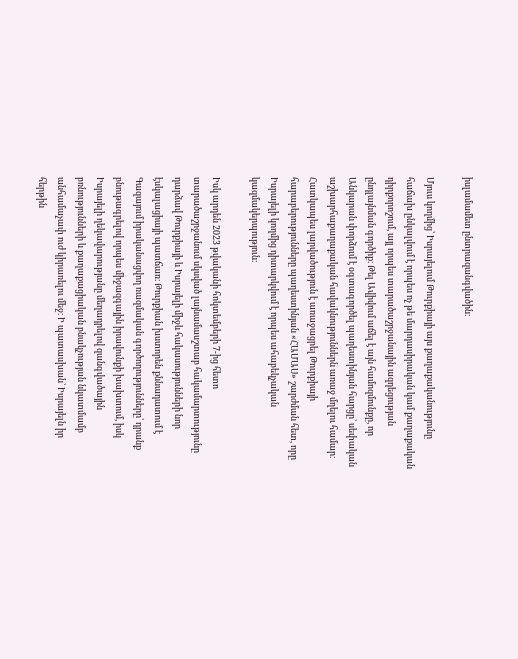իսլամամետ ընտրազանգվածին։

Մյուս կողմից՝ Իսրայելում Թուրքիայի այս քաղաքականությունը հաճախ ընկալվում է որպես ոչ թե մարդասիրական կամ քաղաքական դիրքորոշում, այլ որպես տարածաշրջանային ազդեցության ընդլայնման գործիք։ Թել Ավիվում աճել է այն համոզմունքը, որ Անկարան փորձում է օգտագործել պաղեստինյան հարցը՝ սեփական աշխարհաքաղաքական հավակնություններն առաջ մղելու համար։ Հատկապես լարվածություն է առաջացրել Թուրքիայի հարաբերությունները պաղեստինյան «ՀԱՄԱՍ» շարժման հետ, որը Իսրայելի կողմից դիտարկվում է որպես ահաբեկչական կազմակերպություն։

Իսկ արդեն 2023 թվականի հոկտեմբերի 7-ից հետո տարածաշրջանում սկսված լայնամասշտաբ հակամարտությունը դարձավ Թուրքիայի և Իսրայելի միջև հակասությունների նոր էսկալացիայի պատճառ։ Թուրքիան խստորեն քննադատում է Գազայում իրականացվող ռազմական գործողությունները՝ դրանք բնութագրելով որպես միջազգային իրավունքի խախտում, իսկ Իսրայելի ղեկավարությանը մեղադրելով զանգվածային բռնությունների և քաղաքացիական բնակչության նկատմամբ անհամաչափ ուժ կիրառելու մեջ։ Ի պատասխան՝ Իսրայելն իր հերթին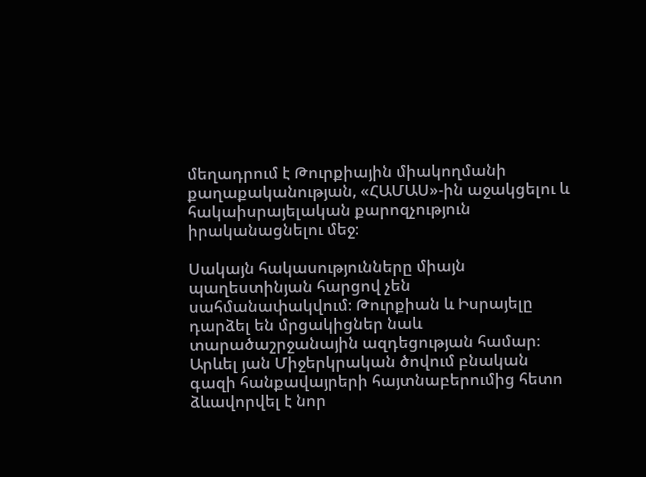մեղադրում է Թուրքիային միակողմանի քաղաքականության, «ՀԱՄԱՍ»-ին աջակցելու և հակաիսրայելական քարոզչություն իրականացնելու մեջ։

Սակայն հակասությունները միայն պաղեստինյան հարցով չեն սահմանափակվում։ Թուրքիան և Իսրայելը դարձել են մրցակիցներ նաև տարածաշրջանային ազդեցության համար։ Արևել յան Միջերկրական ծովում բնական գազի հանքավայրերի հայտնաբերումից հետո ձևավորվել է նոր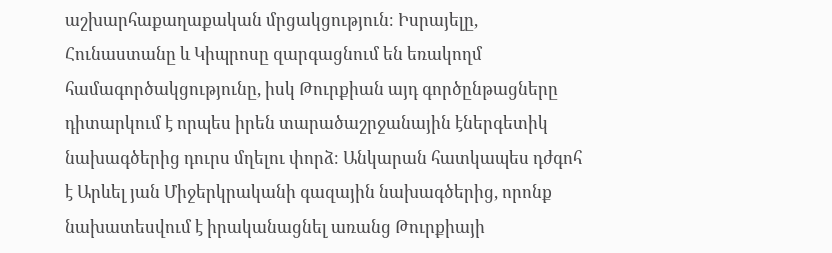աշխարհաքաղաքական մրցակցություն։ Իսրայելը, Հունաստանը և Կիպրոսը զարգացնում են եռակողմ համագործակցությունը, իսկ Թուրքիան այդ գործընթացները դիտարկում է որպես իրեն տարածաշրջանային էներգետիկ նախագծերից դուրս մղելու փորձ։ Անկարան հատկապես դժգոհ է Արևել յան Միջերկրականի գազային նախագծերից, որոնք նախատեսվում է իրականացնել առանց Թուրքիայի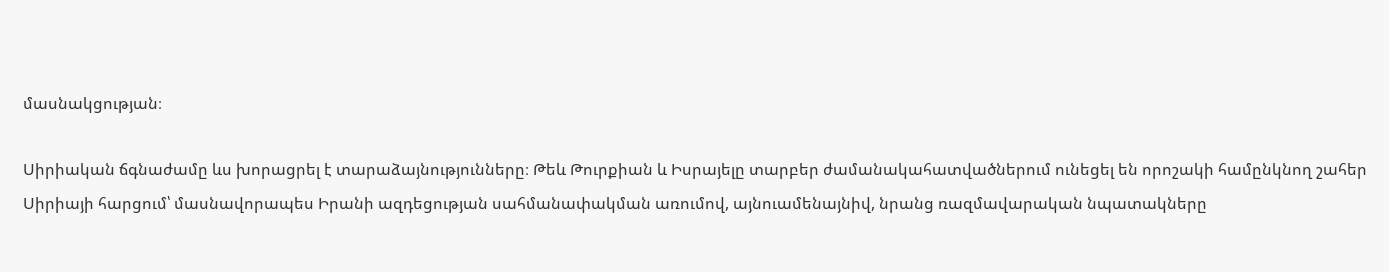մասնակցության։

Սիրիական ճգնաժամը ևս խորացրել է տարաձայնությունները։ Թեև Թուրքիան և Իսրայելը տարբեր ժամանակահատվածներում ունեցել են որոշակի համընկնող շահեր Սիրիայի հարցում՝ մասնավորապես Իրանի ազդեցության սահմանափակման առումով, այնուամենայնիվ, նրանց ռազմավարական նպատակները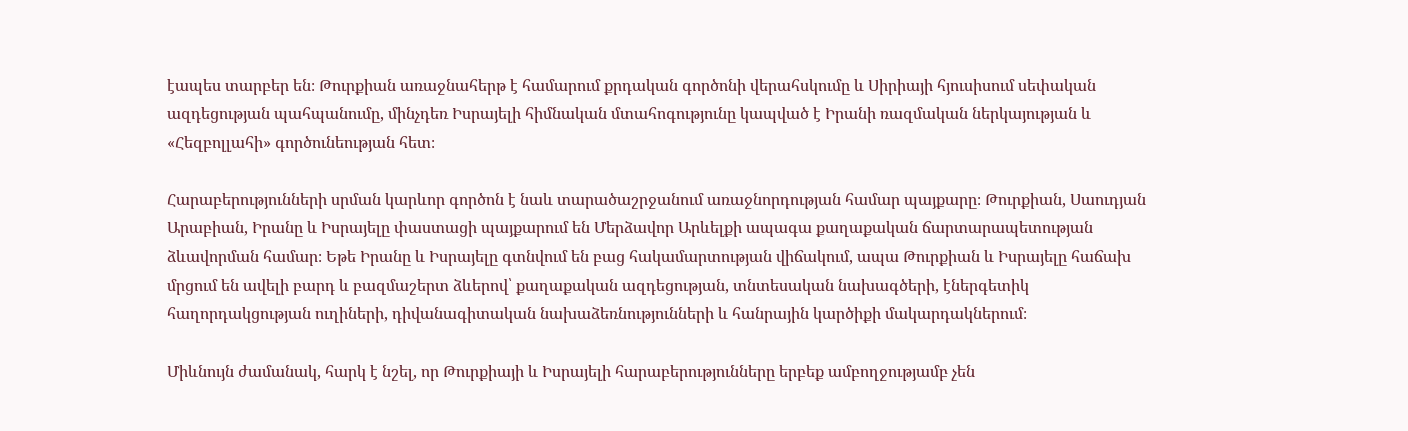էապես տարբեր են։ Թուրքիան առաջնահերթ է համարում քրդական գործոնի վերահսկումը և Սիրիայի հյուսիսում սեփական ազդեցության պահպանումը, մինչդեռ Իսրայելի հիմնական մտահոգությունը կապված է Իրանի ռազմական ներկայության և «Հեզբոլլահի» գործունեության հետ։

Հարաբերությունների սրման կարևոր գործոն է նաև տարածաշրջանում առաջնորդության համար պայքարը։ Թուրքիան, Սաուդյան Արաբիան, Իրանը և Իսրայելը փաստացի պայքարում են Մերձավոր Արևելքի ապագա քաղաքական ճարտարապետության ձևավորման համար։ Եթե Իրանը և Իսրայելը գտնվում են բաց հակամարտության վիճակում, ապա Թուրքիան և Իսրայելը հաճախ մրցում են ավելի բարդ և բազմաշերտ ձևերով՝ քաղաքական ազդեցության, տնտեսական նախագծերի, էներգետիկ հաղորդակցության ուղիների, դիվանագիտական նախաձեռնությունների և հանրային կարծիքի մակարդակներում։

Միևնույն ժամանակ, հարկ է նշել, որ Թուրքիայի և Իսրայելի հարաբերությունները երբեք ամբողջությամբ չեն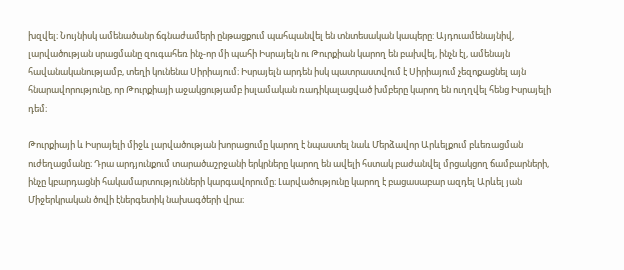խզվել։ Նույնիսկ ամենածանր ճգնաժամերի ընթացքում պահպանվել են տնտեսական կապերը: Այդուամենայնիվ, լարվածության սրացմանը զուգահեռ ինչ-որ մի պահի Իսրայելն ու Թուրքիան կարող են բախվել, ինչն էլ, ամենայն հավանականությամբ, տեղի կունենա Սիրիայում։ Իսրայելն արդեն իսկ պատրաստվում է Սիրիայում չեզոքացնել այն հնարավորությունը, որ Թուրքիայի աջակցությամբ իսլամական ռադիկալացված խմբերը կարող են ուղղվել հենց Իսրայելի դեմ։

Թուրքիայի և Իսրայելի միջև լարվածության խորացումը կարող է նպաստել նաև Մերձավոր Արևելքում բևեռացման ուժեղացմանը։ Դրա արդյունքում տարածաշրջանի երկրները կարող են ավելի հստակ բաժանվել մրցակցող ճամբարների, ինչը կբարդացնի հակամարտությունների կարգավորումը։ Լարվածությունը կարող է բացասաբար ազդել Արևել յան Միջերկրական ծովի էներգետիկ նախագծերի վրա։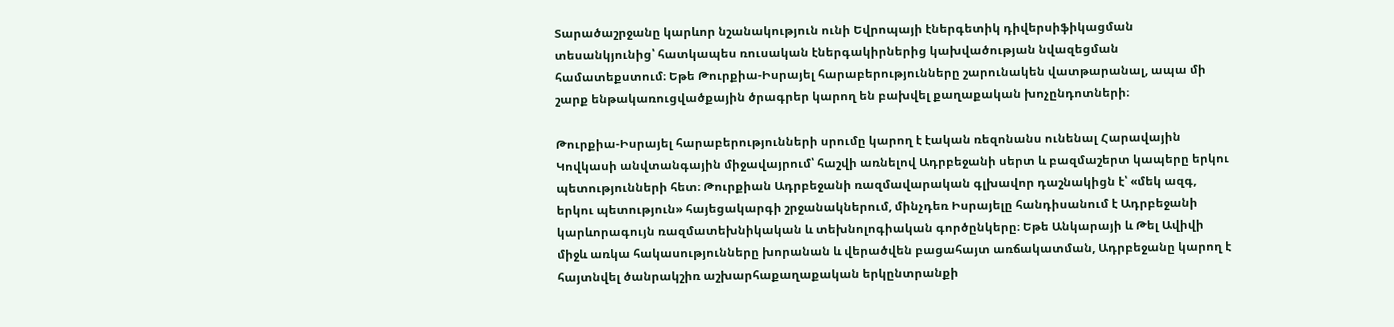Տարածաշրջանը կարևոր նշանակություն ունի Եվրոպայի էներգետիկ դիվերսիֆիկացման տեսանկյունից՝ հատկապես ռուսական էներգակիրներից կախվածության նվազեցման համատեքստում։ Եթե Թուրքիա-Իսրայել հարաբերությունները շարունակեն վատթարանալ, ապա մի շարք ենթակառուցվածքային ծրագրեր կարող են բախվել քաղաքական խոչընդոտների։

Թուրքիա-Իսրայել հարաբերությունների սրումը կարող է էական ռեզոնանս ունենալ Հարավային Կովկասի անվտանգային միջավայրում՝ հաշվի առնելով Ադրբեջանի սերտ և բազմաշերտ կապերը երկու պետությունների հետ։ Թուրքիան Ադրբեջանի ռազմավարական գլխավոր դաշնակիցն է՝ «մեկ ազգ, երկու պետություն» հայեցակարգի շրջանակներում, մինչդեռ Իսրայելը հանդիսանում է Ադրբեջանի կարևորագույն ռազմատեխնիկական և տեխնոլոգիական գործընկերը։ Եթե Անկարայի և Թել Ավիվի միջև առկա հակասությունները խորանան և վերածվեն բացահայտ առճակատման, Ադրբեջանը կարող է հայտնվել ծանրակշիռ աշխարհաքաղաքական երկընտրանքի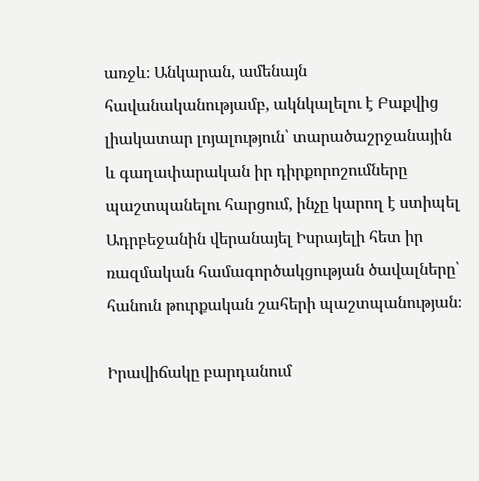առջև։ Անկարան, ամենայն հավանականությամբ, ակնկալելու է Բաքվից լիակատար լոյալություն՝ տարածաշրջանային և գաղափարական իր դիրքորոշումները պաշտպանելու հարցում, ինչը կարող է ստիպել Ադրբեջանին վերանայել Իսրայելի հետ իր ռազմական համագործակցության ծավալները՝ հանուն թուրքական շահերի պաշտպանության։

Իրավիճակը բարդանում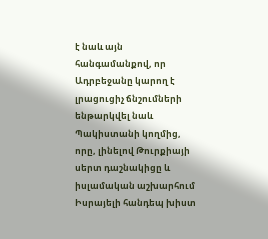է նաև այն հանգամանքով, որ Ադրբեջանը կարող է լրացուցիչ ճնշումների ենթարկվել նաև Պակիստանի կողմից, որը, լինելով Թուրքիայի սերտ դաշնակիցը և իսլամական աշխարհում Իսրայելի հանդեպ խիստ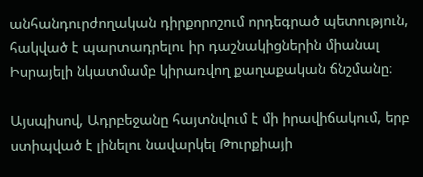անհանդուրժողական դիրքորոշում որդեգրած պետություն, հակված է պարտադրելու իր դաշնակիցներին միանալ Իսրայելի նկատմամբ կիրառվող քաղաքական ճնշմանը։

Այսպիսով, Ադրբեջանը հայտնվում է մի իրավիճակում, երբ ստիպված է լինելու նավարկել Թուրքիայի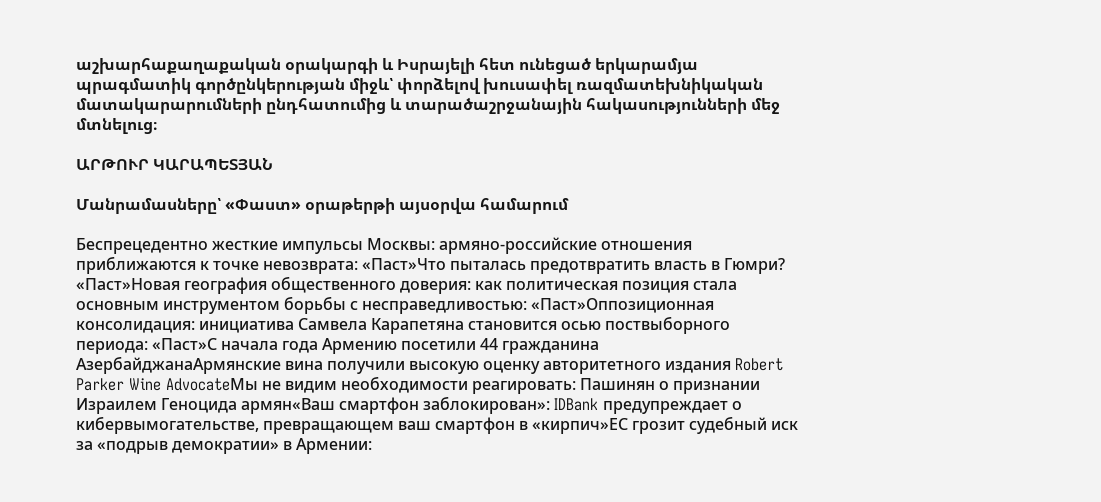աշխարհաքաղաքական օրակարգի և Իսրայելի հետ ունեցած երկարամյա պրագմատիկ գործընկերության միջև՝ փորձելով խուսափել ռազմատեխնիկական մատակարարումների ընդհատումից և տարածաշրջանային հակասությունների մեջ մտնելուց։

ԱՐԹՈՒՐ ԿԱՐԱՊԵՏՅԱՆ

Մանրամասները՝ «Փաստ» օրաթերթի այսօրվա համարում

Беспрецедентно жесткие импульсы Москвы: армяно-российские отношения приближаются к точке невозврата: «Паст»Что пыталась предотвратить власть в Гюмри? «Паст»Новая география общественного доверия: как политическая позиция стала основным инструментом борьбы с несправедливостью: «Паст»Оппозиционная консолидация: инициатива Самвела Карапетяна становится осью поствыборного периода: «Паст»С начала года Армению посетили 44 гражданина АзербайджанаАрмянские вина получили высокую оценку авторитетного издания Robert Parker Wine AdvocateМы не видим необходимости реагировать: Пашинян о признании Израилем Геноцида армян«Ваш смартфон заблокирован»: IDBank предупреждает о кибервымогательстве, превращающем ваш смартфон в «кирпич»ЕС грозит судебный иск за «подрыв демократии» в Армении: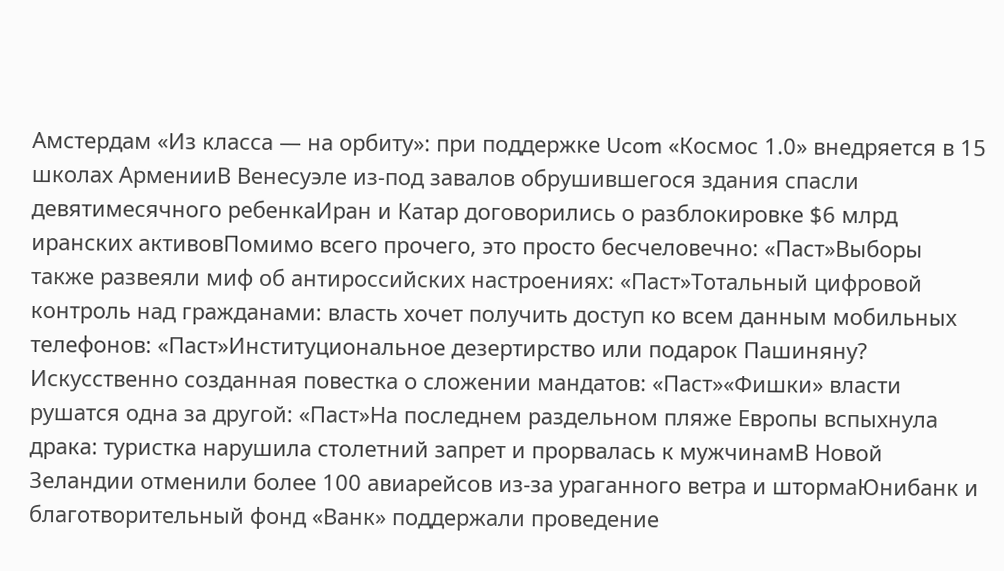Амстердам «Из класса — на орбиту»: при поддержке Ucom «Космос 1.0» внедряется в 15 школах АрменииВ Венесуэле из-под завалов обрушившегося здания спасли девятимесячного ребенкаИран и Катар договорились о разблокировке $6 млрд иранских активовПомимо всего прочего, это просто бесчеловечно: «Паст»Выборы также развеяли миф об антироссийских настроениях: «Паст»Тотальный цифровой контроль над гражданами: власть хочет получить доступ ко всем данным мобильных телефонов: «Паст»Институциональное дезертирство или подарок Пашиняну? Искусственно созданная повестка о сложении мандатов: «Паст»«Фишки» власти рушатся одна за другой: «Паст»На последнем раздельном пляже Европы вспыхнула драка: туристка нарушила столетний запрет и прорвалась к мужчинамВ Новой Зеландии отменили более 100 авиарейсов из-за ураганного ветра и штормаЮнибанк и благотворительный фонд «Ванк» поддержали проведение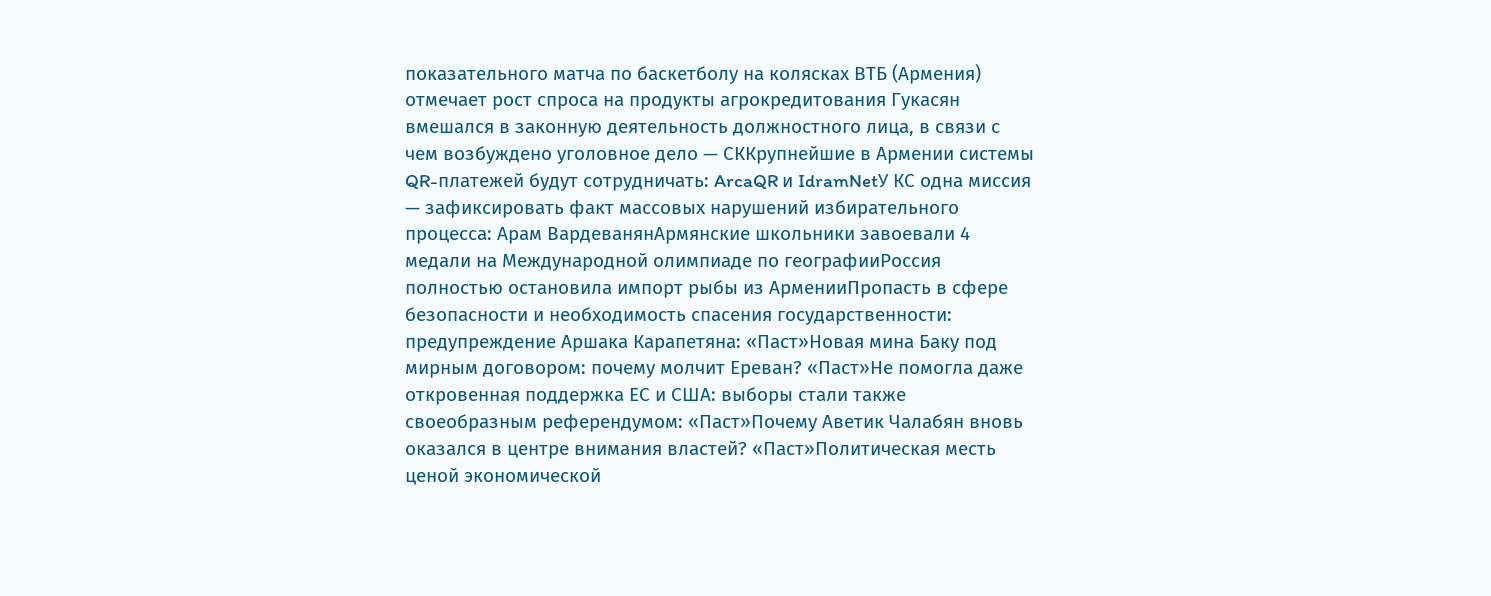показательного матча по баскетболу на колясках ВТБ (Армения) отмечает рост спроса на продукты агрокредитования Гукасян вмешался в законную деятельность должностного лица, в связи с чем возбуждено уголовное дело — СККрупнейшие в Армении системы QR-платежей будут сотрудничать: ArcaQR и IdramNetУ КС одна миссия — зафиксировать факт массовых нарушений избирательного процесса: Арам ВардеванянАрмянские школьники завоевали 4 медали на Международной олимпиаде по географииРоссия полностью остановила импорт рыбы из АрменииПропасть в сфере безопасности и необходимость спасения государственности: предупреждение Аршака Карапетяна: «Паст»Новая мина Баку под мирным договором: почему молчит Ереван? «Паст»Не помогла даже откровенная поддержка ЕС и США: выборы стали также своеобразным референдумом: «Паст»Почему Аветик Чалабян вновь оказался в центре внимания властей? «Паст»Политическая месть ценой экономической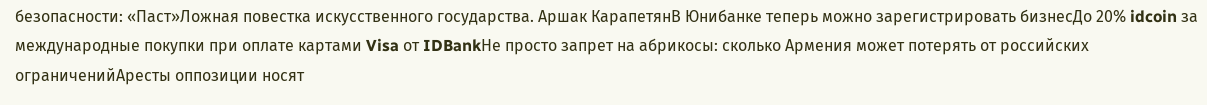безопасности: «Паст»Ложная повестка искусственного государства. Аршак КарапетянВ Юнибанке теперь можно зарегистрировать бизнесДо 20% idcoin за международные покупки при оплате картами Visa от IDBankНе просто запрет на абрикосы: сколько Армения может потерять от российских ограниченийАресты оппозиции носят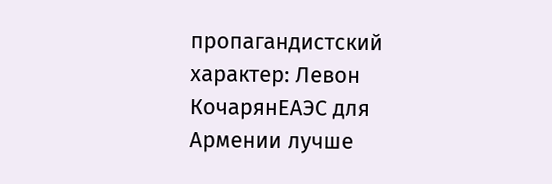пропагандистский характер: Левон КочарянЕАЭС для Армении лучше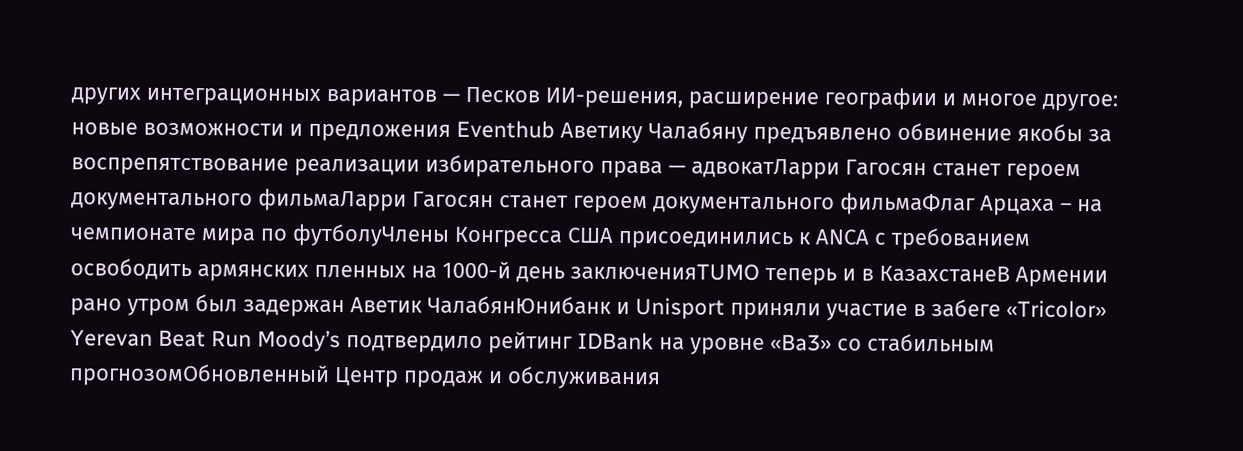других интеграционных вариантов — Песков ИИ-решения, расширение географии и многое другое: новые возможности и предложения Eventhub Аветику Чалабяну предъявлено обвинение якобы за воспрепятствование реализации избирательного права — адвокатЛарри Гагосян станет героем документального фильмаЛарри Гагосян станет героем документального фильмаФлаг Арцаха – на чемпионате мира по футболуЧлены Конгресса США присоединились к АNCА с требованием освободить армянских пленных на 1000-й день заключенияTUMO теперь и в КазахстанеВ Армении рано утром был задержан Аветик ЧалабянЮнибанк и Unisport приняли участие в забеге «Tricolor» Yerevan Beat Run Moody’s подтвердило рейтинг IDBank на уровне «Ba3» со стабильным прогнозомОбновленный Центр продаж и обслуживания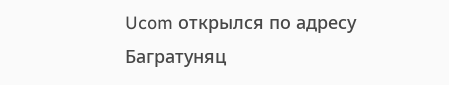Ucom открылся по адресу Багратуняц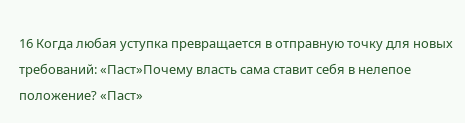16 Когда любая уступка превращается в отправную точку для новых требований: «Паст»Почему власть сама ставит себя в нелепое положение? «Паст»